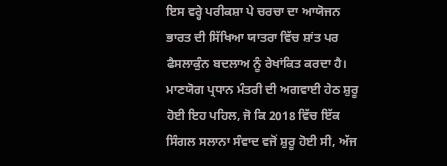ਇਸ ਵਰ੍ਹੇ ਪਰੀਕਸ਼ਾ ਪੇ ਚਰਚਾ ਦਾ ਆਯੋਜਨ ਭਾਰਤ ਦੀ ਸਿੱਖਿਆ ਯਾਤਰਾ ਵਿੱਚ ਸ਼ਾਂਤ ਪਰ ਫੈਸਲਾਕੁੰਨ ਬਦਲਾਅ ਨੂੰ ਰੇਖਾਂਕਿਤ ਕਰਦਾ ਹੈ। ਮਾਣਯੋਗ ਪ੍ਰਧਾਨ ਮੰਤਰੀ ਦੀ ਅਗਵਾਈ ਹੇਠ ਸ਼ੁਰੂ ਹੋਈ ਇਹ ਪਹਿਲ, ਜੋ ਕਿ 2018 ਵਿੱਚ ਇੱਕ ਸਿੰਗਲ ਸਲਾਨਾ ਸੰਵਾਦ ਵਜੋਂ ਸ਼ੁਰੂ ਹੋਈ ਸੀ, ਅੱਜ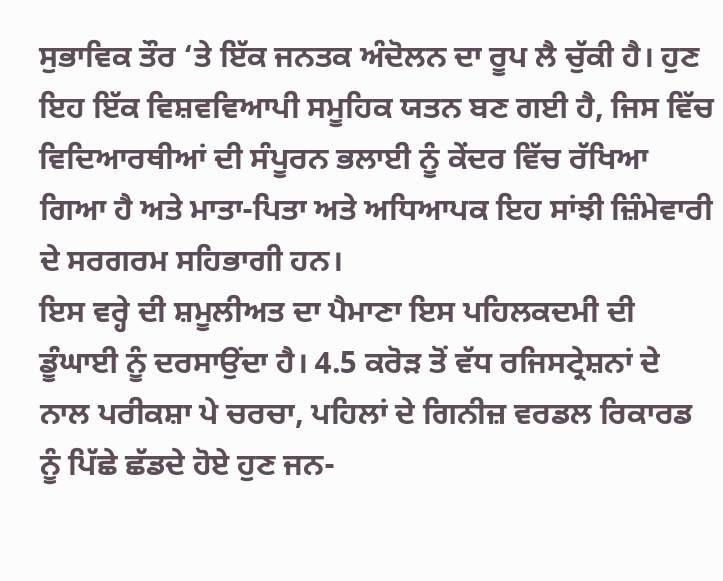ਸੁਭਾਵਿਕ ਤੌਰ ‘ਤੇ ਇੱਕ ਜਨਤਕ ਅੰਦੋਲਨ ਦਾ ਰੂਪ ਲੈ ਚੁੱਕੀ ਹੈ। ਹੁਣ ਇਹ ਇੱਕ ਵਿਸ਼ਵਵਿਆਪੀ ਸਮੂਹਿਕ ਯਤਨ ਬਣ ਗਈ ਹੈ, ਜਿਸ ਵਿੱਚ ਵਿਦਿਆਰਥੀਆਂ ਦੀ ਸੰਪੂਰਨ ਭਲਾਈ ਨੂੰ ਕੇਂਦਰ ਵਿੱਚ ਰੱਖਿਆ ਗਿਆ ਹੈ ਅਤੇ ਮਾਤਾ-ਪਿਤਾ ਅਤੇ ਅਧਿਆਪਕ ਇਹ ਸਾਂਝੀ ਜ਼ਿੰਮੇਵਾਰੀ ਦੇ ਸਰਗਰਮ ਸਹਿਭਾਗੀ ਹਨ।
ਇਸ ਵਰ੍ਹੇ ਦੀ ਸ਼ਮੂਲੀਅਤ ਦਾ ਪੈਮਾਣਾ ਇਸ ਪਹਿਲਕਦਮੀ ਦੀ ਡੂੰਘਾਈ ਨੂੰ ਦਰਸਾਉਂਦਾ ਹੈ। 4.5 ਕਰੋੜ ਤੋਂ ਵੱਧ ਰਜਿਸਟ੍ਰੇਸ਼ਨਾਂ ਦੇ ਨਾਲ ਪਰੀਕਸ਼ਾ ਪੇ ਚਰਚਾ, ਪਹਿਲਾਂ ਦੇ ਗਿਨੀਜ਼ ਵਰਡਲ ਰਿਕਾਰਡ ਨੂੰ ਪਿੱਛੇ ਛੱਡਦੇ ਹੋਏ ਹੁਣ ਜਨ-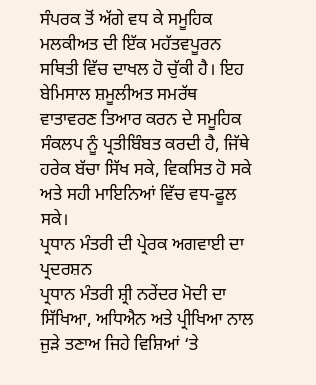ਸੰਪਰਕ ਤੋਂ ਅੱਗੇ ਵਧ ਕੇ ਸਮੂਹਿਕ ਮਲਕੀਅਤ ਦੀ ਇੱਕ ਮਹੱਤਵਪੂਰਨ ਸਥਿਤੀ ਵਿੱਚ ਦਾਖਲ ਹੋ ਚੁੱਕੀ ਹੈ। ਇਹ ਬੇਮਿਸਾਲ ਸ਼ਮੂਲੀਅਤ ਸਮਰੱਥ ਵਾਤਾਵਰਣ ਤਿਆਰ ਕਰਨ ਦੇ ਸਮੂਹਿਕ ਸੰਕਲਪ ਨੂੰ ਪ੍ਰਤੀਬਿੰਬਤ ਕਰਦੀ ਹੈ, ਜਿੱਥੇ ਹਰੇਕ ਬੱਚਾ ਸਿੱਖ ਸਕੇ, ਵਿਕਸਿਤ ਹੋ ਸਕੇ ਅਤੇ ਸਹੀ ਮਾਇਨਿਆਂ ਵਿੱਚ ਵਧ-ਫੂਲ ਸਕੇ।
ਪ੍ਰਧਾਨ ਮੰਤਰੀ ਦੀ ਪ੍ਰੇਰਕ ਅਗਵਾਈ ਦਾ ਪ੍ਰਦਰਸ਼ਨ
ਪ੍ਰਧਾਨ ਮੰਤਰੀ ਸ਼੍ਰੀ ਨਰੇਂਦਰ ਮੋਦੀ ਦਾ ਸਿੱਖਿਆ, ਅਧਿਐਨ ਅਤੇ ਪ੍ਰੀਖਿਆ ਨਾਲ ਜੁੜੇ ਤਣਾਅ ਜਿਹੇ ਵਿਸ਼ਿਆਂ ‘ਤੇ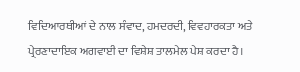ਵਿਦਿਆਰਥੀਆਂ ਦੇ ਨਾਲ ਸੰਵਾਦ, ਹਮਦਰਦੀ, ਵਿਵਹਾਰਕਤਾ ਅਤੇ ਪ੍ਰੇਰਣਾਦਾਇਕ ਅਗਵਾਈ ਦਾ ਵਿਸ਼ੇਸ਼ ਤਾਲਮੇਲ ਪੇਸ਼ ਕਰਦਾ ਹੈ।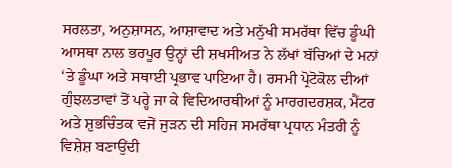ਸਰਲਤਾ, ਅਨੁਸ਼ਾਸਨ, ਆਸ਼ਾਵਾਦ ਅਤੇ ਮਨੁੱਖੀ ਸਮਰੱਥਾ ਵਿੱਚ ਡੂੰਘੀ ਆਸਥਾ ਨਾਲ ਭਰਪੂਰ ਉਨ੍ਹਾਂ ਦੀ ਸ਼ਖਸੀਅਤ ਨੇ ਲੱਖਾਂ ਬੱਚਿਆਂ ਦੇ ਮਨਾਂ ‘ਤੇ ਡੂੰਘਾ ਅਤੇ ਸਥਾਈ ਪ੍ਰਭਾਵ ਪਾਇਆ ਹੈ। ਰਸਮੀ ਪ੍ਰੋਟੋਕੋਲ ਦੀਆਂ ਗੁੰਝਲਤਾਵਾਂ ਤੋਂ ਪਰ੍ਹੇ ਜਾ ਕੇ ਵਿਦਿਆਰਥੀਆਂ ਨੂੰ ਮਾਰਗਦਰਸ਼ਕ, ਮੈਂਟਰ ਅਤੇ ਸ਼ੁਭਚਿੰਤਕ ਵਜੋਂ ਜੁੜਨ ਦੀ ਸਹਿਜ ਸਮਰੱਥਾ ਪ੍ਰਧਾਨ ਮੰਤਰੀ ਨੂੰ ਵਿਸ਼ੇਸ਼ ਬਣਾਉਂਦੀ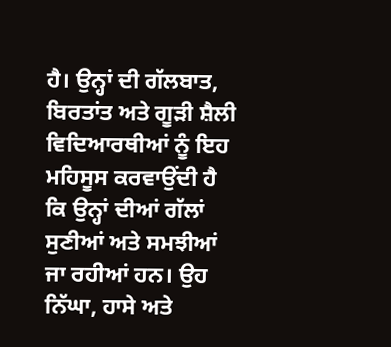ਹੈ। ਉਨ੍ਹਾਂ ਦੀ ਗੱਲਬਾਤ, ਬਿਰਤਾਂਤ ਅਤੇ ਗੂੜੀ ਸ਼ੈਲੀ ਵਿਦਿਆਰਥੀਆਂ ਨੂੰ ਇਹ ਮਹਿਸੂਸ ਕਰਵਾਉਂਦੀ ਹੈ ਕਿ ਉਨ੍ਹਾਂ ਦੀਆਂ ਗੱਲਾਂ ਸੁਣੀਆਂ ਅਤੇ ਸਮਝੀਆਂ ਜਾ ਰਹੀਆਂ ਹਨ। ਉਹ ਨਿੱਘਾ, ਹਾਸੇ ਅਤੇ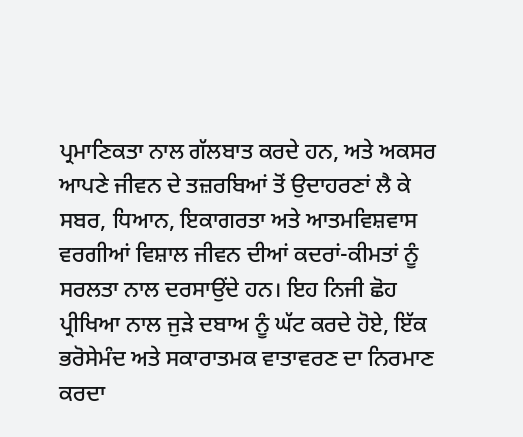ਪ੍ਰਮਾਣਿਕਤਾ ਨਾਲ ਗੱਲਬਾਤ ਕਰਦੇ ਹਨ, ਅਤੇ ਅਕਸਰ ਆਪਣੇ ਜੀਵਨ ਦੇ ਤਜ਼ਰਬਿਆਂ ਤੋਂ ਉਦਾਹਰਣਾਂ ਲੈ ਕੇ ਸਬਰ, ਧਿਆਨ, ਇਕਾਗਰਤਾ ਅਤੇ ਆਤਮਵਿਸ਼ਵਾਸ ਵਰਗੀਆਂ ਵਿਸ਼ਾਲ ਜੀਵਨ ਦੀਆਂ ਕਦਰਾਂ-ਕੀਮਤਾਂ ਨੂੰ ਸਰਲਤਾ ਨਾਲ ਦਰਸਾਉਂਦੇ ਹਨ। ਇਹ ਨਿਜੀ ਛੋਹ ਪ੍ਰੀਖਿਆ ਨਾਲ ਜੁੜੇ ਦਬਾਅ ਨੂੰ ਘੱਟ ਕਰਦੇ ਹੋਏ, ਇੱਕ ਭਰੋਸੇਮੰਦ ਅਤੇ ਸਕਾਰਾਤਮਕ ਵਾਤਾਵਰਣ ਦਾ ਨਿਰਮਾਣ ਕਰਦਾ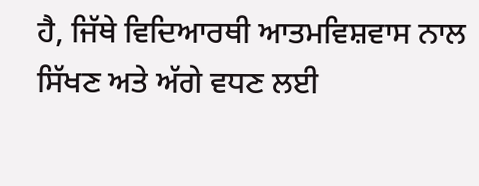ਹੈ, ਜਿੱਥੇ ਵਿਦਿਆਰਥੀ ਆਤਮਵਿਸ਼ਵਾਸ ਨਾਲ ਸਿੱਖਣ ਅਤੇ ਅੱਗੇ ਵਧਣ ਲਈ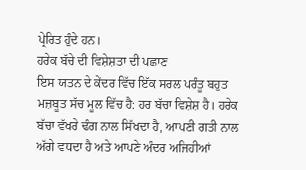ਪ੍ਰੇਰਿਤ ਹੁੰਦੇ ਹਨ।
ਹਰੇਕ ਬੱਚੇ ਦੀ ਵਿਸ਼ੇਸ਼ਤਾ ਦੀ ਪਛਾਣ
ਇਸ ਯਤਨ ਦੇ ਕੇਂਦਰ ਵਿੱਚ ਇੱਕ ਸਰਲ ਪਰੰਤੂ ਬਹੁਤ ਮਜ਼ਬੂਤ ਸੱਚ ਮੂਲ ਵਿੱਚ ਹੈ: ਹਰ ਬੱਚਾ ਵਿਸ਼ੇਸ਼ ਹੈ। ਹਰੇਕ ਬੱਚਾ ਵੱਖਰੇ ਢੰਗ ਨਾਲ ਸਿੱਖਦਾ ਹੈ, ਆਪਣੀ ਗਤੀ ਨਾਲ ਅੱਗੇ ਵਧਦਾ ਹੈ ਅਤੇ ਆਪਣੇ ਅੰਦਰ ਅਜਿਹੀਆਂ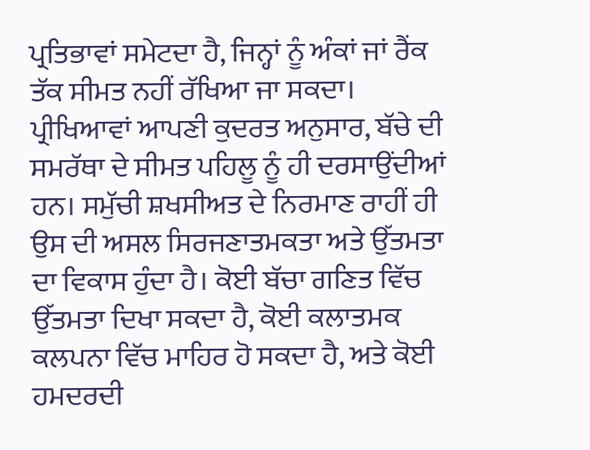ਪ੍ਰਤਿਭਾਵਾਂ ਸਮੇਟਦਾ ਹੈ, ਜਿਨ੍ਹਾਂ ਨੂੰ ਅੰਕਾਂ ਜਾਂ ਰੈਂਕ ਤੱਕ ਸੀਮਤ ਨਹੀਂ ਰੱਖਿਆ ਜਾ ਸਕਦਾ।
ਪ੍ਰੀਖਿਆਵਾਂ ਆਪਣੀ ਕੁਦਰਤ ਅਨੁਸਾਰ, ਬੱਚੇ ਦੀ ਸਮਰੱਥਾ ਦੇ ਸੀਮਤ ਪਹਿਲੂ ਨੂੰ ਹੀ ਦਰਸਾਉਂਦੀਆਂ ਹਨ। ਸਮੁੱਚੀ ਸ਼ਖਸੀਅਤ ਦੇ ਨਿਰਮਾਣ ਰਾਹੀਂ ਹੀ ਉਸ ਦੀ ਅਸਲ ਸਿਰਜਣਾਤਮਕਤਾ ਅਤੇ ਉੱਤਮਤਾ ਦਾ ਵਿਕਾਸ ਹੁੰਦਾ ਹੈ। ਕੋਈ ਬੱਚਾ ਗਣਿਤ ਵਿੱਚ ਉੱਤਮਤਾ ਦਿਖਾ ਸਕਦਾ ਹੈ, ਕੋਈ ਕਲਾਤਮਕ ਕਲਪਨਾ ਵਿੱਚ ਮਾਹਿਰ ਹੋ ਸਕਦਾ ਹੈ, ਅਤੇ ਕੋਈ ਹਮਦਰਦੀ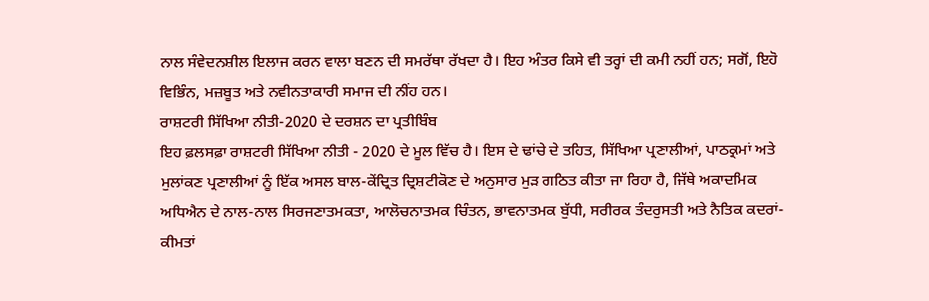ਨਾਲ ਸੰਵੇਦਨਸ਼ੀਲ ਇਲਾਜ ਕਰਨ ਵਾਲਾ ਬਣਨ ਦੀ ਸਮਰੱਥਾ ਰੱਖਦਾ ਹੈ। ਇਹ ਅੰਤਰ ਕਿਸੇ ਵੀ ਤਰ੍ਹਾਂ ਦੀ ਕਮੀ ਨਹੀਂ ਹਨ; ਸਗੋਂ, ਇਹੋ ਵਿਭਿੰਨ, ਮਜ਼ਬੂਤ ਅਤੇ ਨਵੀਨਤਾਕਾਰੀ ਸਮਾਜ ਦੀ ਨੀਂਹ ਹਨ।
ਰਾਸ਼ਟਰੀ ਸਿੱਖਿਆ ਨੀਤੀ-2020 ਦੇ ਦਰਸ਼ਨ ਦਾ ਪ੍ਰਤੀਬਿੰਬ
ਇਹ ਫ਼ਲਸਫ਼ਾ ਰਾਸ਼ਟਰੀ ਸਿੱਖਿਆ ਨੀਤੀ - 2020 ਦੇ ਮੂਲ ਵਿੱਚ ਹੈ। ਇਸ ਦੇ ਢਾਂਚੇ ਦੇ ਤਹਿਤ, ਸਿੱਖਿਆ ਪ੍ਰਣਾਲੀਆਂ, ਪਾਠਕ੍ਰਮਾਂ ਅਤੇ ਮੁਲਾਂਕਣ ਪ੍ਰਣਾਲੀਆਂ ਨੂੰ ਇੱਕ ਅਸਲ ਬਾਲ-ਕੇਂਦ੍ਰਿਤ ਦ੍ਰਿਸ਼ਟੀਕੋਣ ਦੇ ਅਨੁਸਾਰ ਮੁੜ ਗਠਿਤ ਕੀਤਾ ਜਾ ਰਿਹਾ ਹੈ, ਜਿੱਥੇ ਅਕਾਦਮਿਕ ਅਧਿਐਨ ਦੇ ਨਾਲ-ਨਾਲ ਸਿਰਜਣਾਤਮਕਤਾ, ਆਲੋਚਨਾਤਮਕ ਚਿੰਤਨ, ਭਾਵਨਾਤਮਕ ਬੁੱਧੀ, ਸਰੀਰਕ ਤੰਦਰੁਸਤੀ ਅਤੇ ਨੈਤਿਕ ਕਦਰਾਂ-ਕੀਮਤਾਂ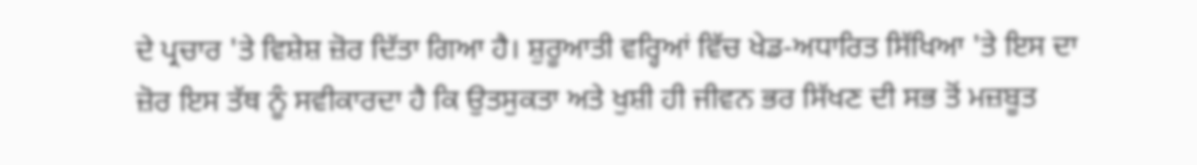ਦੇ ਪ੍ਰਚਾਰ 'ਤੇ ਵਿਸ਼ੇਸ਼ ਜ਼ੋਰ ਦਿੱਤਾ ਗਿਆ ਹੈ। ਸ਼ੁਰੂਆਤੀ ਵਰ੍ਹਿਆਂ ਵਿੱਚ ਖੇਡ-ਅਧਾਰਿਤ ਸਿੱਖਿਆ 'ਤੇ ਇਸ ਦਾ ਜ਼ੋਰ ਇਸ ਤੱਥ ਨੂੰ ਸਵੀਕਾਰਦਾ ਹੈ ਕਿ ਉਤਸੁਕਤਾ ਅਤੇ ਖੁਸ਼ੀ ਹੀ ਜੀਵਨ ਭਰ ਸਿੱਖਣ ਦੀ ਸਭ ਤੋਂ ਮਜ਼ਬੂਤ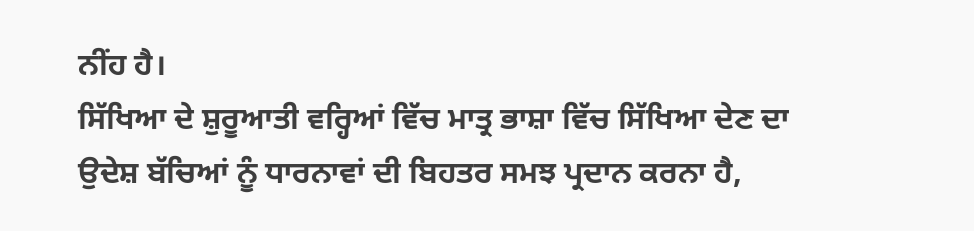ਨੀਂਹ ਹੈ।
ਸਿੱਖਿਆ ਦੇ ਸ਼ੁਰੂਆਤੀ ਵਰ੍ਹਿਆਂ ਵਿੱਚ ਮਾਤ੍ਰ ਭਾਸ਼ਾ ਵਿੱਚ ਸਿੱਖਿਆ ਦੇਣ ਦਾ ਉਦੇਸ਼ ਬੱਚਿਆਂ ਨੂੰ ਧਾਰਨਾਵਾਂ ਦੀ ਬਿਹਤਰ ਸਮਝ ਪ੍ਰਦਾਨ ਕਰਨਾ ਹੈ,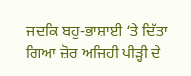ਜਦਕਿ ਬਹੁ-ਭਾਸ਼ਾਈ ‘ਤੇ ਦਿੱਤਾ ਗਿਆ ਜ਼ੋਰ ਅਜਿਹੀ ਪੀੜ੍ਹੀ ਦੇ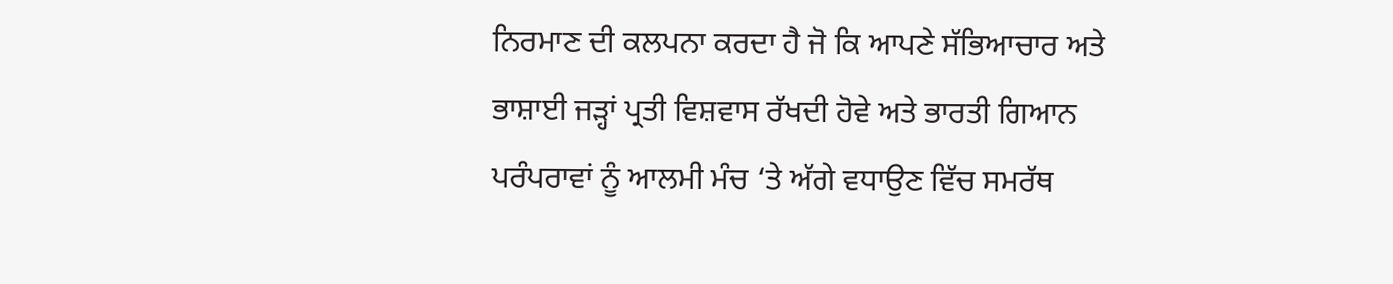ਨਿਰਮਾਣ ਦੀ ਕਲਪਨਾ ਕਰਦਾ ਹੈ ਜੋ ਕਿ ਆਪਣੇ ਸੱਭਿਆਚਾਰ ਅਤੇ ਭਾਸ਼ਾਈ ਜੜ੍ਹਾਂ ਪ੍ਰਤੀ ਵਿਸ਼ਵਾਸ ਰੱਖਦੀ ਹੋਵੇ ਅਤੇ ਭਾਰਤੀ ਗਿਆਨ ਪਰੰਪਰਾਵਾਂ ਨੂੰ ਆਲਮੀ ਮੰਚ ‘ਤੇ ਅੱਗੇ ਵਧਾਉਣ ਵਿੱਚ ਸਮਰੱਥ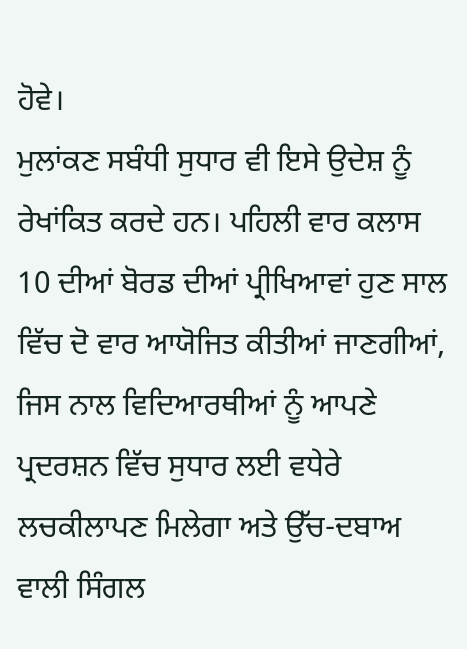ਹੋਵੇ।
ਮੁਲਾਂਕਣ ਸਬੰਧੀ ਸੁਧਾਰ ਵੀ ਇਸੇ ਉਦੇਸ਼ ਨੂੰ ਰੇਖਾਂਕਿਤ ਕਰਦੇ ਹਨ। ਪਹਿਲੀ ਵਾਰ ਕਲਾਸ 10 ਦੀਆਂ ਬੋਰਡ ਦੀਆਂ ਪ੍ਰੀਖਿਆਵਾਂ ਹੁਣ ਸਾਲ ਵਿੱਚ ਦੋ ਵਾਰ ਆਯੋਜਿਤ ਕੀਤੀਆਂ ਜਾਣਗੀਆਂ, ਜਿਸ ਨਾਲ ਵਿਦਿਆਰਥੀਆਂ ਨੂੰ ਆਪਣੇ ਪ੍ਰਦਰਸ਼ਨ ਵਿੱਚ ਸੁਧਾਰ ਲਈ ਵਧੇਰੇ ਲਚਕੀਲਾਪਣ ਮਿਲੇਗਾ ਅਤੇ ਉੱਚ-ਦਬਾਅ ਵਾਲੀ ਸਿੰਗਲ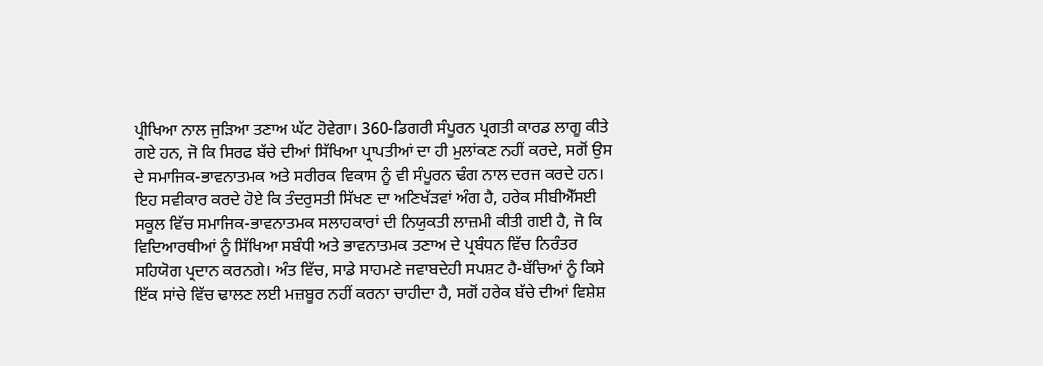ਪ੍ਰੀਖਿਆ ਨਾਲ ਜੁੜਿਆ ਤਣਾਅ ਘੱਟ ਹੋਵੇਗਾ। 360-ਡਿਗਰੀ ਸੰਪੂਰਨ ਪ੍ਰਗਤੀ ਕਾਰਡ ਲਾਗੂ ਕੀਤੇ ਗਏ ਹਨ, ਜੋ ਕਿ ਸਿਰਫ ਬੱਚੇ ਦੀਆਂ ਸਿੱਖਿਆ ਪ੍ਰਾਪਤੀਆਂ ਦਾ ਹੀ ਮੁਲਾਂਕਣ ਨਹੀਂ ਕਰਦੇ, ਸਗੋਂ ਉਸ ਦੇ ਸਮਾਜਿਕ-ਭਾਵਨਾਤਮਕ ਅਤੇ ਸਰੀਰਕ ਵਿਕਾਸ ਨੂੰ ਵੀ ਸੰਪੂਰਨ ਢੰਗ ਨਾਲ ਦਰਜ ਕਰਦੇ ਹਨ। ਇਹ ਸਵੀਕਾਰ ਕਰਦੇ ਹੋਏ ਕਿ ਤੰਦਰੁਸਤੀ ਸਿੱਖਣ ਦਾ ਅਣਿਖੱੜਵਾਂ ਅੰਗ ਹੈ, ਹਰੇਕ ਸੀਬੀਐੱਸਈ ਸਕੂਲ ਵਿੱਚ ਸਮਾਜਿਕ-ਭਾਵਨਾਤਮਕ ਸਲਾਹਕਾਰਾਂ ਦੀ ਨਿਯੁਕਤੀ ਲਾਜ਼ਮੀ ਕੀਤੀ ਗਈ ਹੈ, ਜੋ ਕਿ ਵਿਦਿਆਰਥੀਆਂ ਨੂੰ ਸਿੱਖਿਆ ਸਬੰਧੀ ਅਤੇ ਭਾਵਨਾਤਮਕ ਤਣਾਅ ਦੇ ਪ੍ਰਬੰਧਨ ਵਿੱਚ ਨਿਰੰਤਰ ਸਹਿਯੋਗ ਪ੍ਰਦਾਨ ਕਰਨਗੇ। ਅੰਤ ਵਿੱਚ, ਸਾਡੇ ਸਾਹਮਣੇ ਜਵਾਬਦੇਹੀ ਸਪਸ਼ਟ ਹੈ-ਬੱਚਿਆਂ ਨੂੰ ਕਿਸੇ ਇੱਕ ਸਾਂਚੇ ਵਿੱਚ ਢਾਲਣ ਲਈ ਮਜ਼ਬੂਰ ਨਹੀਂ ਕਰਨਾ ਚਾਹੀਦਾ ਹੈ, ਸਗੋਂ ਹਰੇਕ ਬੱਚੇ ਦੀਆਂ ਵਿਸ਼ੇਸ਼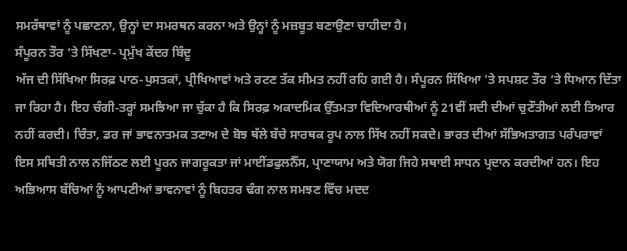ਸਮਰੱਥਾਵਾਂ ਨੂੰ ਪਛਾਣਨਾ, ਉਨ੍ਹਾਂ ਦਾ ਸਮਰਥਨ ਕਰਨਾ ਅਤੇ ਉਨ੍ਹਾਂ ਨੂੰ ਮਜ਼ਬੂਤ ਬਣਾਉਣਾ ਚਾਹੀਦਾ ਹੈ।
ਸੰਪੂਰਨ ਤੌਰ ‘ਤੇ ਸਿੱਖਣਾ- ਪ੍ਰਮੁੱਖ ਕੇਂਦਰ ਬਿੰਦੂ
ਅੱਜ ਦੀ ਸਿੱਖਿਆ ਸਿਰਫ਼ ਪਾਠ-ਪੁਸਤਕਾਂ, ਪ੍ਰੀਖਿਆਵਾਂ ਅਤੇ ਰਟਣ ਤੱਕ ਸੀਮਤ ਨਹੀਂ ਰਹਿ ਗਈ ਹੈ। ਸੰਪੂਰਨ ਸਿੱਖਿਆ 'ਤੇ ਸਪਸ਼ਟ ਤੌਰ ‘ਤੇ ਧਿਆਨ ਦਿੱਤਾ ਜਾ ਰਿਹਾ ਹੈ। ਇਹ ਚੰਗੀ-ਤਰ੍ਹਾਂ ਸਮਝਿਆ ਜਾ ਚੁੱਕਾ ਹੈ ਕਿ ਸਿਰਫ਼ ਅਕਾਦਮਿਕ ਉੱਤਮਤਾ ਵਿਦਿਆਰਥੀਆਂ ਨੂੰ 21ਵੀਂ ਸਦੀ ਦੀਆਂ ਚੁਣੌਤੀਆਂ ਲਈ ਤਿਆਰ ਨਹੀਂ ਕਰਦੀ। ਚਿੰਤਾ, ਡਰ ਜਾਂ ਭਾਵਨਾਤਮਕ ਤਣਾਅ ਦੇ ਬੋਝ ਥੱਲੇ ਬੱਚੇ ਸਾਰਥਕ ਰੂਪ ਨਾਲ ਸਿੱਖ ਨਹੀਂ ਸਕਦੇ। ਭਾਰਤ ਦੀਆਂ ਸੱਭਿਅਤਾਗਤ ਪਰੰਪਰਾਵਾਂ ਇਸ ਸਥਿਤੀ ਨਾਲ ਨਜਿੱਠਣ ਲਈ ਪੂਰਨ ਜਾਗਰੂਕਤਾ ਜਾਂ ਮਾਈਂਡਫੁਲਨੈੱਸ, ਪ੍ਰਾਣਾਯਾਮ ਅਤੇ ਯੋਗ ਜਿਹੇ ਸਥਾਈ ਸਾਧਨ ਪ੍ਰਦਾਨ ਕਰਦੀਆਂ ਹਨ। ਇਹ ਅਭਿਆਸ ਬੱਚਿਆਂ ਨੂੰ ਆਪਣੀਆਂ ਭਾਵਨਾਵਾਂ ਨੂੰ ਬਿਹਤਰ ਢੰਗ ਨਾਲ ਸਮਝਣ ਵਿੱਚ ਮਦਦ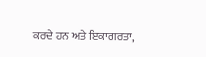ਕਰਦੇ ਹਨ ਅਤੇ ਇਕਾਗਰਤਾ,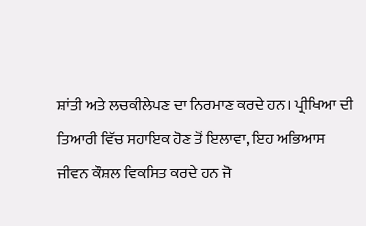ਸ਼ਾਂਤੀ ਅਤੇ ਲਚਕੀਲੇਪਣ ਦਾ ਨਿਰਮਾਣ ਕਰਦੇ ਹਨ। ਪ੍ਰੀਖਿਆ ਦੀ ਤਿਆਰੀ ਵਿੱਚ ਸਹਾਇਕ ਹੋਣ ਤੋਂ ਇਲਾਵਾ, ਇਹ ਅਭਿਆਸ ਜੀਵਨ ਕੌਸ਼ਲ ਵਿਕਸਿਤ ਕਰਦੇ ਹਨ ਜੋ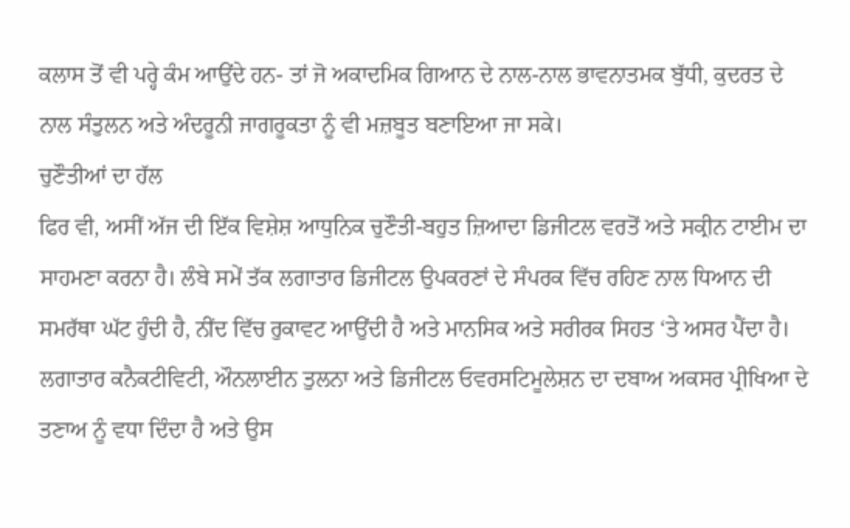ਕਲਾਸ ਤੋਂ ਵੀ ਪਰ੍ਹੇ ਕੰਮ ਆਉਂਦੇ ਹਨ- ਤਾਂ ਜੋ ਅਕਾਦਮਿਕ ਗਿਆਨ ਦੇ ਨਾਲ-ਨਾਲ ਭਾਵਨਾਤਮਕ ਬੁੱਧੀ, ਕੁਦਰਤ ਦੇ ਨਾਲ ਸੰਤੁਲਨ ਅਤੇ ਅੰਦਰੂਨੀ ਜਾਗਰੂਕਤਾ ਨੂੰ ਵੀ ਮਜ਼ਬੂਤ ਬਣਾਇਆ ਜਾ ਸਕੇ।
ਚੁਣੌਤੀਆਂ ਦਾ ਹੱਲ
ਫਿਰ ਵੀ, ਅਸੀਂ ਅੱਜ ਦੀ ਇੱਕ ਵਿਸ਼ੇਸ਼ ਆਧੁਨਿਕ ਚੁਣੌਤੀ-ਬਹੁਤ ਜ਼ਿਆਦਾ ਡਿਜੀਟਲ ਵਰਤੋਂ ਅਤੇ ਸਕ੍ਰੀਨ ਟਾਈਮ ਦਾ ਸਾਹਮਣਾ ਕਰਨਾ ਹੈ। ਲੰਬੇ ਸਮੇਂ ਤੱਕ ਲਗਾਤਾਰ ਡਿਜੀਟਲ ਉਪਕਰਣਾਂ ਦੇ ਸੰਪਰਕ ਵਿੱਚ ਰਹਿਣ ਨਾਲ ਧਿਆਨ ਦੀ ਸਮਰੱਥਾ ਘੱਟ ਹੁੰਦੀ ਹੈ, ਨੀਂਦ ਵਿੱਚ ਰੁਕਾਵਟ ਆਉਂਦੀ ਹੈ ਅਤੇ ਮਾਨਸਿਕ ਅਤੇ ਸਰੀਰਕ ਸਿਹਤ ‘ਤੇ ਅਸਰ ਪੈਂਦਾ ਹੈ। ਲਗਾਤਾਰ ਕਨੈਕਟੀਵਿਟੀ, ਔਨਲਾਈਨ ਤੁਲਨਾ ਅਤੇ ਡਿਜੀਟਲ ਓਵਰਸਟਿਮੂਲੇਸ਼ਨ ਦਾ ਦਬਾਅ ਅਕਸਰ ਪ੍ਰੀਖਿਆ ਦੇ ਤਣਾਅ ਨੂੰ ਵਧਾ ਦਿੰਦਾ ਹੈ ਅਤੇ ਉਸ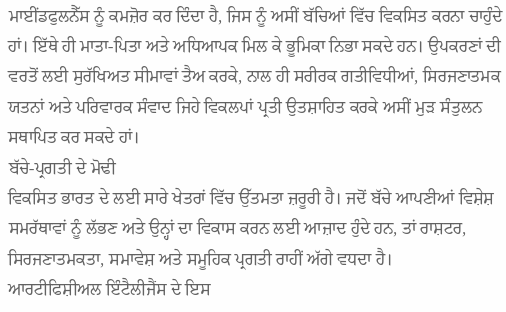ਮਾਈਂਡਫੁਲਨੈੱਸ ਨੂੰ ਕਮਜ਼ੋਰ ਕਰ ਦਿੰਦਾ ਹੈ, ਜਿਸ ਨੂੰ ਅਸੀਂ ਬੱਚਿਆਂ ਵਿੱਚ ਵਿਕਸਿਤ ਕਰਨਾ ਚਾਹੁੰਦੇ ਹਾਂ। ਇੱਥੇ ਹੀ ਮਾਤਾ-ਪਿਤਾ ਅਤੇ ਅਧਿਆਪਕ ਮਿਲ ਕੇ ਭੂਮਿਕਾ ਨਿਭਾ ਸਕਦੇ ਹਨ। ਉਪਕਰਣਾਂ ਦੀ ਵਰਤੋਂ ਲਈ ਸੁਰੱਖਿਅਤ ਸੀਮਾਵਾਂ ਤੈਅ ਕਰਕੇ, ਨਾਲ ਹੀ ਸਰੀਰਕ ਗਤੀਵਿਧੀਆਂ, ਸਿਰਜਣਾਤਮਕ ਯਤਨਾਂ ਅਤੇ ਪਰਿਵਾਰਕ ਸੰਵਾਦ ਜਿਹੇ ਵਿਕਲਪਾਂ ਪ੍ਰਤੀ ਉਤਸ਼ਾਹਿਤ ਕਰਕੇ ਅਸੀਂ ਮੁੜ ਸੰਤੁਲਨ ਸਥਾਪਿਤ ਕਰ ਸਕਦੇ ਹਾਂ।
ਬੱਚੇ-ਪ੍ਰਗਤੀ ਦੇ ਮੋਢੀ
ਵਿਕਸਿਤ ਭਾਰਤ ਦੇ ਲਈ ਸਾਰੇ ਖੇਤਰਾਂ ਵਿੱਚ ਉੱਤਮਤਾ ਜ਼ਰੂਰੀ ਹੈ। ਜਦੋਂ ਬੱਚੇ ਆਪਣੀਆਂ ਵਿਸ਼ੇਸ਼ ਸਮਰੱਥਾਵਾਂ ਨੂੰ ਲੱਭਣ ਅਤੇ ਉਨ੍ਹਾਂ ਦਾ ਵਿਕਾਸ ਕਰਨ ਲਈ ਆਜ਼ਾਦ ਹੁੰਦੇ ਹਨ, ਤਾਂ ਰਾਸ਼ਟਰ, ਸਿਰਜਣਾਤਮਕਤਾ, ਸਮਾਵੇਸ਼ ਅਤੇ ਸਮੂਹਿਕ ਪ੍ਰਗਤੀ ਰਾਹੀਂ ਅੱਗੇ ਵਧਦਾ ਹੈ।
ਆਰਟੀਫਿਸ਼ੀਅਲ ਇੰਟੈਲੀਜੈਂਸ ਦੇ ਇਸ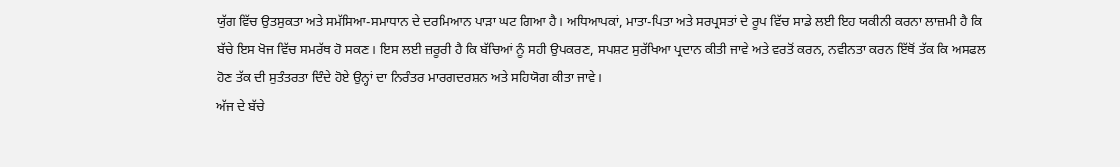ਯੁੱਗ ਵਿੱਚ ਉਤਸੁਕਤਾ ਅਤੇ ਸਮੱਸਿਆ-ਸਮਾਧਾਨ ਦੇ ਦਰਮਿਆਨ ਪਾੜਾ ਘਟ ਗਿਆ ਹੈ। ਅਧਿਆਪਕਾਂ, ਮਾਤਾ-ਪਿਤਾ ਅਤੇ ਸਰਪ੍ਰਸਤਾਂ ਦੇ ਰੂਪ ਵਿੱਚ ਸਾਡੇ ਲਈ ਇਹ ਯਕੀਨੀ ਕਰਨਾ ਲਾਜ਼ਮੀ ਹੈ ਕਿ ਬੱਚੇ ਇਸ ਖੋਜ ਵਿੱਚ ਸਮਰੱਥ ਹੋ ਸਕਣ। ਇਸ ਲਈ ਜ਼ਰੂਰੀ ਹੈ ਕਿ ਬੱਚਿਆਂ ਨੂੰ ਸਹੀ ਉਪਕਰਣ, ਸਪਸ਼ਟ ਸੁਰੱਖਿਆ ਪ੍ਰਦਾਨ ਕੀਤੀ ਜਾਵੇ ਅਤੇ ਵਰਤੋਂ ਕਰਨ, ਨਵੀਨਤਾ ਕਰਨ ਇੱਥੋਂ ਤੱਕ ਕਿ ਅਸਫਲ ਹੋਣ ਤੱਕ ਦੀ ਸੁਤੰਤਰਤਾ ਦਿੰਦੇ ਹੋਏ ਉਨ੍ਹਾਂ ਦਾ ਨਿਰੰਤਰ ਮਾਰਗਦਰਸ਼ਨ ਅਤੇ ਸਹਿਯੋਗ ਕੀਤਾ ਜਾਵੇ।
ਅੱਜ ਦੇ ਬੱਚੇ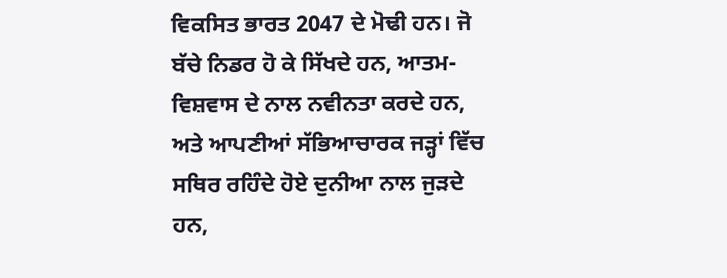ਵਿਕਸਿਤ ਭਾਰਤ 2047 ਦੇ ਮੋਢੀ ਹਨ। ਜੋ ਬੱਚੇ ਨਿਡਰ ਹੋ ਕੇ ਸਿੱਖਦੇ ਹਨ, ਆਤਮ-ਵਿਸ਼ਵਾਸ ਦੇ ਨਾਲ ਨਵੀਨਤਾ ਕਰਦੇ ਹਨ, ਅਤੇ ਆਪਣੀਆਂ ਸੱਭਿਆਚਾਰਕ ਜੜ੍ਹਾਂ ਵਿੱਚ ਸਥਿਰ ਰਹਿੰਦੇ ਹੋਏ ਦੁਨੀਆ ਨਾਲ ਜੁੜਦੇ ਹਨ,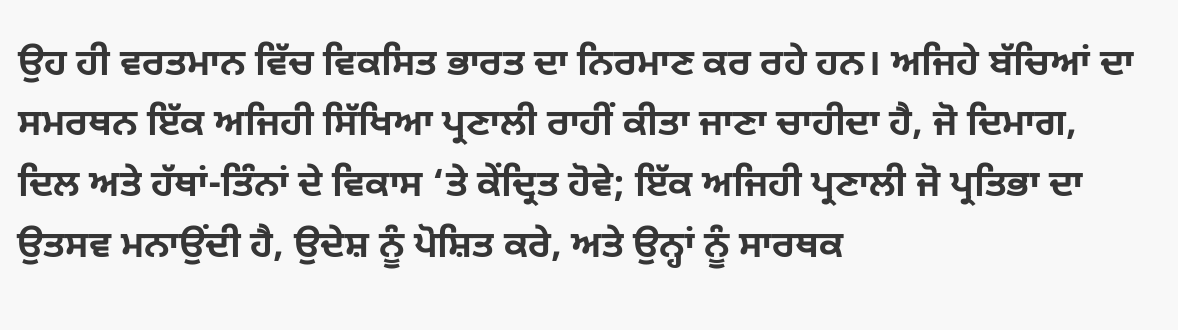ਉਹ ਹੀ ਵਰਤਮਾਨ ਵਿੱਚ ਵਿਕਸਿਤ ਭਾਰਤ ਦਾ ਨਿਰਮਾਣ ਕਰ ਰਹੇ ਹਨ। ਅਜਿਹੇ ਬੱਚਿਆਂ ਦਾ ਸਮਰਥਨ ਇੱਕ ਅਜਿਹੀ ਸਿੱਖਿਆ ਪ੍ਰਣਾਲੀ ਰਾਹੀਂ ਕੀਤਾ ਜਾਣਾ ਚਾਹੀਦਾ ਹੈ, ਜੋ ਦਿਮਾਗ, ਦਿਲ ਅਤੇ ਹੱਥਾਂ-ਤਿੰਨਾਂ ਦੇ ਵਿਕਾਸ ‘ਤੇ ਕੇਂਦ੍ਰਿਤ ਹੋਵੇ; ਇੱਕ ਅਜਿਹੀ ਪ੍ਰਣਾਲੀ ਜੋ ਪ੍ਰਤਿਭਾ ਦਾ ਉਤਸਵ ਮਨਾਉਂਦੀ ਹੈ, ਉਦੇਸ਼ ਨੂੰ ਪੋਸ਼ਿਤ ਕਰੇ, ਅਤੇ ਉਨ੍ਹਾਂ ਨੂੰ ਸਾਰਥਕ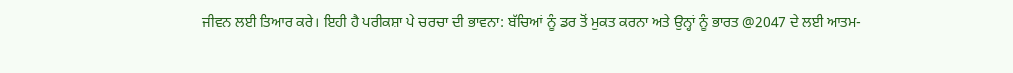ਜੀਵਨ ਲਈ ਤਿਆਰ ਕਰੇ। ਇਹੀ ਹੈ ਪਰੀਕਸ਼ਾ ਪੇ ਚਰਚਾ ਦੀ ਭਾਵਨਾ: ਬੱਚਿਆਂ ਨੂੰ ਡਰ ਤੋਂ ਮੁਕਤ ਕਰਨਾ ਅਤੇ ਉਨ੍ਹਾਂ ਨੂੰ ਭਾਰਤ @2047 ਦੇ ਲਈ ਆਤਮ-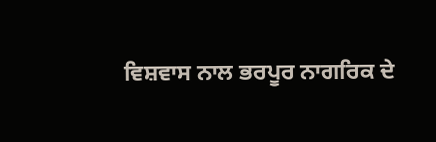ਵਿਸ਼ਵਾਸ ਨਾਲ ਭਰਪੂਰ ਨਾਗਰਿਕ ਦੇ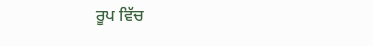ਰੂਪ ਵਿੱਚ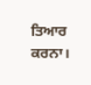ਤਿਆਰ ਕਰਨਾ।